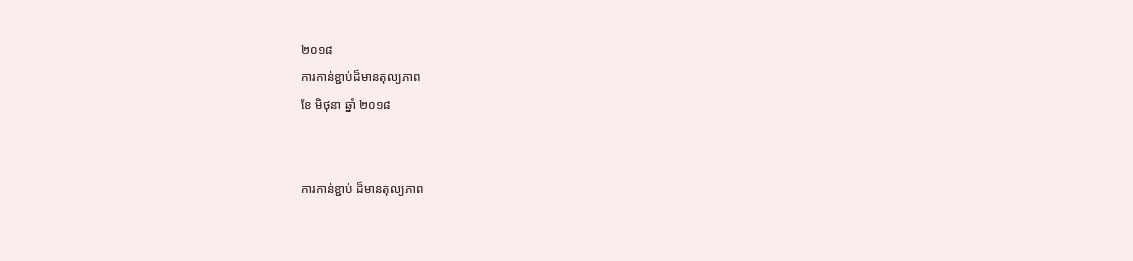២០១៨
ការកាន់ខ្ជាប់ដ៏មានតុល្យភាព
ខែ មិថុនា ឆ្នាំ ២០១៨


ការកាន់ខ្ជាប់ ដ៏មានតុល្យភាព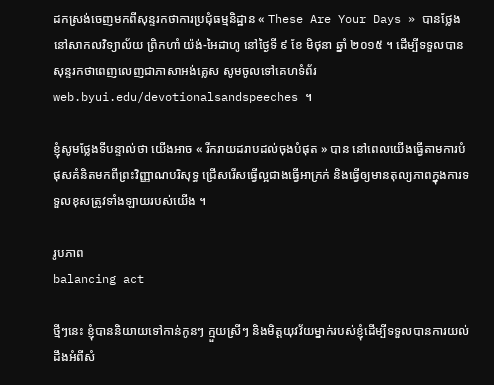ដកស្រង់ចេញមកពីសុន្ទរកថាការប្រជុំធម្មនិដ្ឋាន « These Are Your Days » បានថ្លែងនៅសាកលវិទ្យាល័យ ព្រិកហាំ យ៉ង់-អៃដាហូ នៅថ្ងៃទី ៩ ខែ មិថុនា ឆ្នាំ ២០១៥ ។ ដើម្បីទទួលបានសុន្ទរកថាពេញលេញជាភាសាអង់គ្លេស សូមចូលទៅគេហទំព័រ web.byui.edu/devotionalsandspeeches ។

ខ្ញុំសូមថ្លែងទីបន្ទាល់ថា យើងអាច « រីករាយដរាបដល់ចុងបំផុត » បាន នៅពេលយើងធ្វើតាមការបំផុសគំនិតមកពីព្រះវិញ្ញាណបរិសុទ្ធ ជ្រើសរើសធ្វើល្អជាងធ្វើអាក្រក់ និងធ្វើឲ្យមានតុល្យភាពក្នុងការទទួលខុសត្រូវទាំងឡាយរបស់យើង ។

រូបភាព
balancing act

ថ្មីៗនេះ ខ្ញុំបាននិយាយទៅកាន់កូនៗ ក្មួយស្រីៗ និងមិត្តយុវវ័យម្នាក់របស់ខ្ញុំដើម្បីទទួលបានការយល់ដឹងអំពីសំ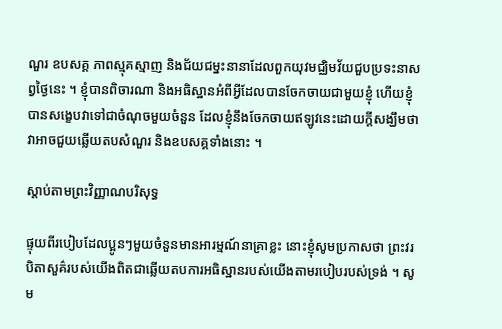ណួរ ឧបសគ្គ ភាពស្មុគស្មាញ និងជ័យជម្នះនានាដែលពួកយុវមជ្ឈិមវ័យជួបប្រទះនាសព្វថ្ងៃនេះ ។ ខ្ញុំបានពិចារណា និងអធិស្ឋានអំពីអ្វីដែលបានចែកចាយជាមួយខ្ញុំ ហើយខ្ញុំបានសង្ខេបវាទៅជាចំណុចមួយចំនួន ដែលខ្ញុំនឹងចែកចាយឥឡូវនេះដោយក្តីសង្ឃឹមថា វាអាចជួយឆ្លើយតបសំណួរ និងឧបសគ្គទាំងនោះ ។

ស្ដាប់តាមព្រះវិញ្ញាណបរិសុទ្ធ

ផ្ទុយពីរបៀបដែលប្អូនៗមួយចំនួនមានអារម្មណ៍នាគ្រាខ្លះ នោះខ្ញុំសូមប្រកាសថា ព្រះវរបិតាសួគ៌របស់យើងពិតជាឆ្លើយតបការអធិស្ឋានរបស់យើងតាមរបៀបរបស់ទ្រង់ ។ សូម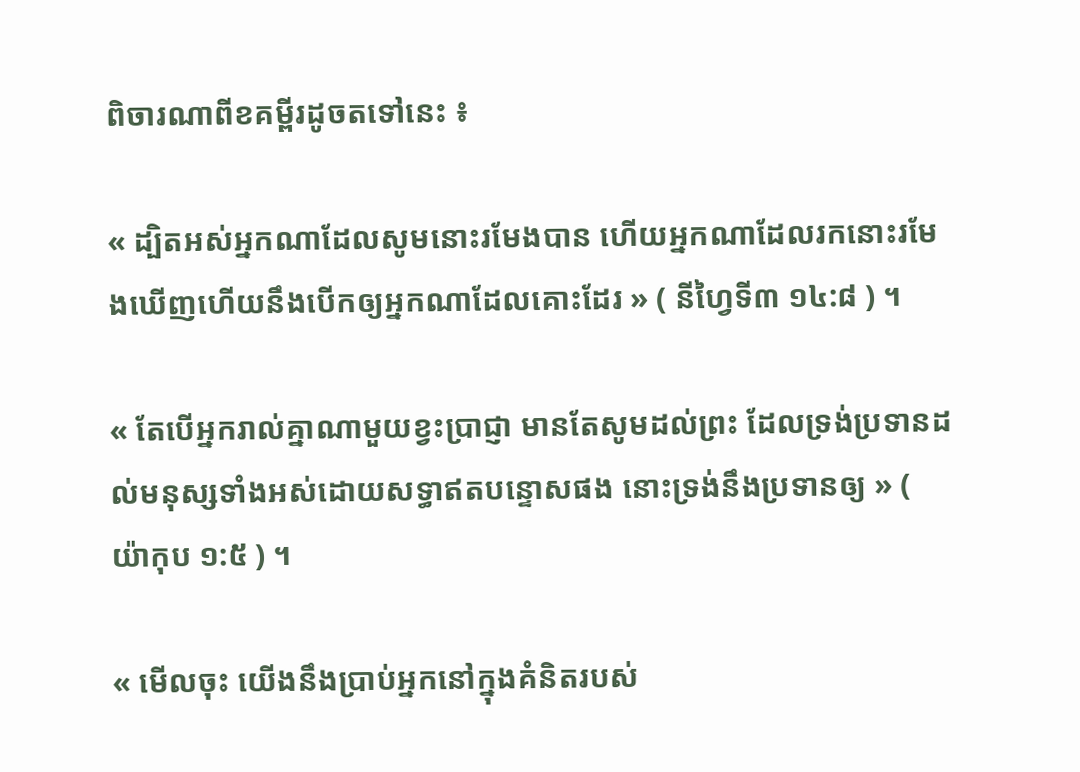ពិចារណាពីខគម្ពីរដូចតទៅនេះ ៖

« ដ្បិតអស់អ្នកណាដែលសូមនោះរមែងបាន ហើយអ្នកណាដែលរកនោះរមែងឃើញហើយនឹងបើកឲ្យអ្នកណាដែលគោះដែរ » ( នីហ្វៃទី៣ ១៤:៨ ) ។

« តែបើអ្នករាល់គ្នាណាមួយខ្វះប្រាជ្ញា មានតែសូមដល់ព្រះ ដែលទ្រង់ប្រទានដល់មនុស្សទាំងអស់ដោយសទ្ធាឥតបន្ទោសផង នោះទ្រង់នឹងប្រទានឲ្យ » ( យ៉ាកុប ១:៥ ) ។

« មើលចុះ យើងនឹងប្រាប់អ្នកនៅក្នុងគំនិតរបស់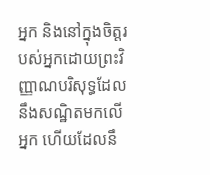អ្នក និងនៅក្នុងចិត្តរបស់អ្នកដោយព្រះវិញ្ញាណបរិសុទ្ធដែលនឹងសណ្ឋិតមកលើអ្នក ហើយដែលនឹ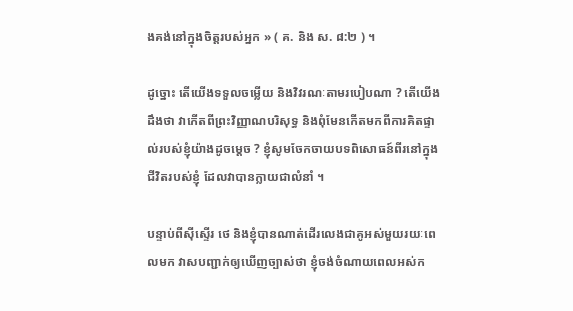ងគង់នៅក្នុងចិត្តរបស់អ្នក » ( គ. និង ស. ៨:២ ) ។

ដូច្នោះ តើយើងទទួលចម្លើយ និងវិវរណៈតាមរបៀបណា ? តើយើងដឹងថា វាកើតពីព្រះវិញ្ញាណបរិសុទ្ធ និងពុំមែនកើតមកពីការគិតផ្ទាល់របស់ខ្ញុំយ៉ាងដូចម្តេច ? ខ្ញុំសូមចែកចាយបទពិសោធន៍ពីរនៅក្នុងជីវិតរបស់ខ្ញុំ ដែលវាបានក្លាយជាលំនាំ ។

បន្ទាប់ពីស៊ីស្ទើរ ថេ និងខ្ញុំបានណាត់ដើរលេងជាគូអស់មួយរយៈពេលមក វាសបញ្ជាក់ឲ្យឃើញច្បាស់ថា ខ្ញុំចង់ចំណាយពេលអស់ក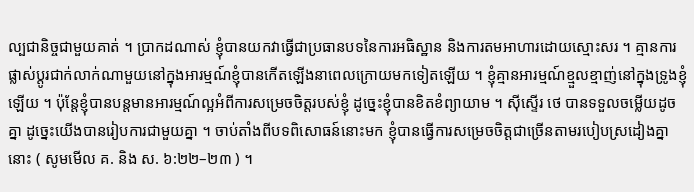ល្បជានិច្ចជាមួយគាត់ ។ ប្រាកដណាស់ ខ្ញុំបានយកវាធ្វើជាប្រធានបទនៃការអធិស្ឋាន និងការតមអាហារដោយស្មោះសរ ។ គ្មានការផ្លាស់ប្តូរជាក់លាក់ណាមួយនៅក្នុងអារម្មណ៍ខ្ញុំបានកើតឡើងនាពេលក្រោយមកទៀតឡើយ ។ ខ្ញុំគ្មានអារម្មណ៍ខ្មួលខ្មាញ់នៅក្នុងទ្រូងខ្ញុំឡើយ ។ ប៉ុន្ដែខ្ញុំបានបន្តមានអារម្មណ៍ល្អអំពីការសម្រេចចិត្តរបស់ខ្ញុំ ដូច្នេះខ្ញុំបានខិតខំព្យាយាម ។ ស៊ីស្ទើរ ថេ បានទទួលចម្លើយដូចគ្នា ដូច្នេះយើងបានរៀបការជាមួយគ្នា ។ ចាប់តាំងពីបទពិសោធន៍នោះមក ខ្ញុំបានធ្វើការសម្រេចចិត្តជាច្រើនតាមរបៀបស្រដៀងគ្នានោះ ( សូមមើល គ. និង ស. ៦:២២–២៣ ) ។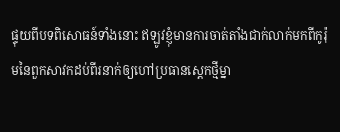ផ្ទុយពីបទពិសោធន៍ទាំងនោះ ឥឡូវខ្ញុំមានការចាត់តាំងជាក់លាក់មកពីកូរ៉ុមនៃពួកសាវកដប់ពីរនាក់ឲ្យហៅប្រធានស្តេកថ្មីម្នា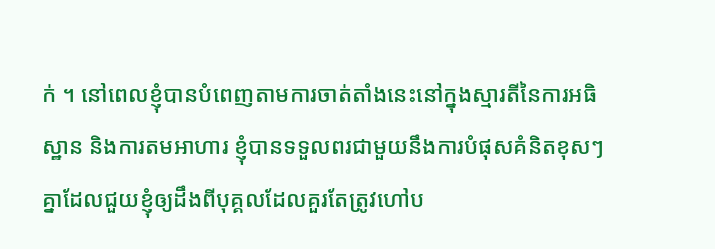ក់ ។ នៅពេលខ្ញុំបានបំពេញតាមការចាត់តាំងនេះនៅក្នុងស្មារតីនៃការអធិស្ឋាន និងការតមអាហារ ខ្ញុំបានទទួលពរជាមួយនឹងការបំផុសគំនិតខុសៗគ្នាដែលជួយខ្ញុំឲ្យដឹងពីបុគ្គលដែលគួរតែត្រូវហៅប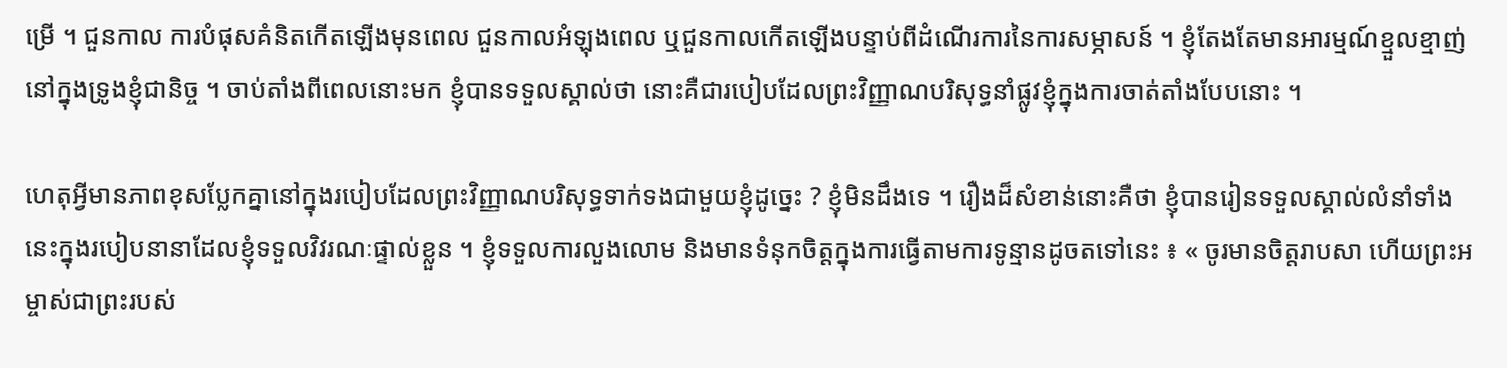ម្រើ ។ ជួនកាល ការបំផុសគំនិតកើតឡើងមុនពេល ជួនកាលអំឡុងពេល ឬជួនកាលកើតឡើងបន្ទាប់ពីដំណើរការនៃការសម្ភាសន៍ ។ ខ្ញុំតែងតែមានអារម្មណ៍ខ្មួលខ្មាញ់នៅក្នុងទ្រូងខ្ញុំជានិច្ច ។ ចាប់តាំងពីពេលនោះមក ខ្ញុំបានទទួលស្គាល់ថា នោះគឺជារបៀបដែលព្រះវិញ្ញាណបរិសុទ្ធនាំផ្លូវខ្ញុំក្នុងការចាត់តាំងបែបនោះ ។

ហេតុអ្វីមានភាពខុសប្លែកគ្នានៅក្នុងរបៀបដែលព្រះវិញ្ញាណបរិសុទ្ធទាក់ទងជាមួយខ្ញុំដូច្នេះ ? ខ្ញុំមិនដឹងទេ ។ រឿងដ៏សំខាន់នោះគឺថា ខ្ញុំបានរៀនទទួលស្គាល់លំនាំទាំងនេះក្នុងរបៀបនានាដែលខ្ញុំទទួលវិវរណៈផ្ទាល់ខ្លួន ។ ខ្ញុំទទួលការលួងលោម និងមានទំនុកចិត្តក្នុងការធ្វើតាមការទូន្មានដូចតទៅនេះ ៖ « ចូរមានចិត្តរាបសា ហើយព្រះអម្ចាស់ជាព្រះរបស់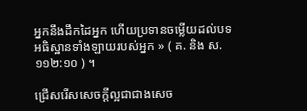អ្នកនឹងដឹកដៃអ្នក ហើយប្រទានចម្លើយដល់បទអធិស្ឋានទាំងឡាយរបស់អ្នក » ( គ. និង ស. ១១២:១០ ) ។

ជ្រើសរើសសេចក្តីល្អជាជាងសេច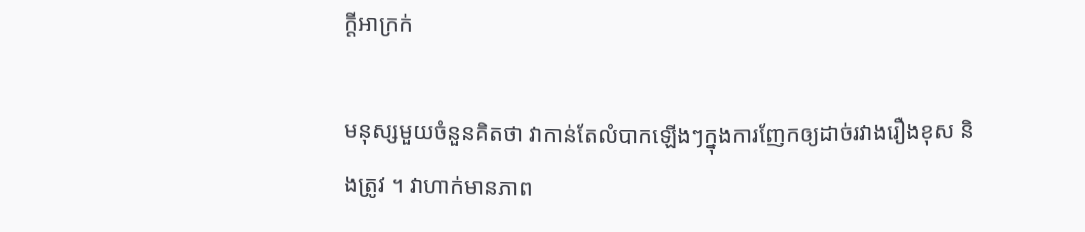ក្តីអាក្រក់

មនុស្សមួយចំនួនគិតថា វាកាន់តែលំបាកឡើងៗក្នុងការញែកឲ្យដាច់រវាងរឿងខុស និងត្រូវ ។ វាហាក់មានភាព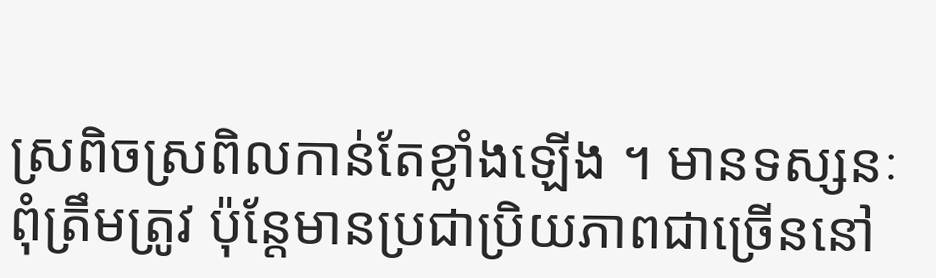ស្រពិចស្រពិលកាន់តែខ្លាំងឡើង ។ មានទស្សនៈពុំត្រឹមត្រូវ ប៉ុន្តែមានប្រជាប្រិយភាពជាច្រើននៅ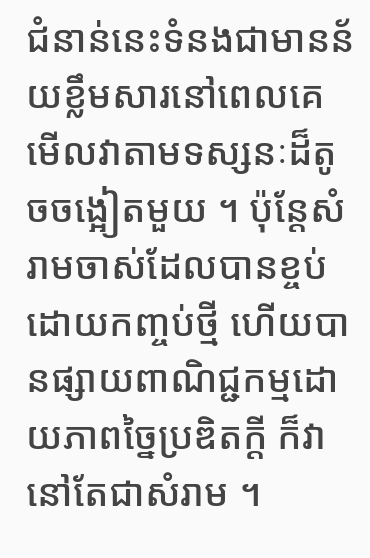ជំនាន់នេះទំនងជាមានន័យខ្លឹមសារនៅពេលគេមើលវាតាមទស្សនៈដ៏តូចចង្អៀតមួយ ។ ប៉ុន្តែសំរាមចាស់ដែលបានខ្ចប់ដោយកញ្ចប់ថ្មី ហើយបានផ្សាយពាណិជ្ជកម្មដោយភាពច្នៃប្រឌិតក្ដី ក៏វានៅតែជាសំរាម ។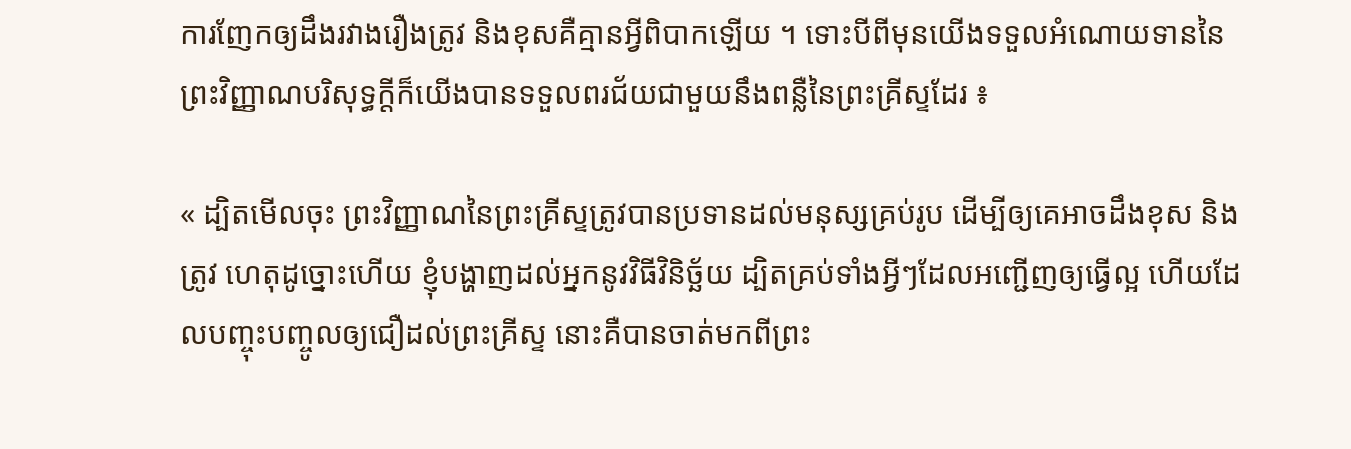ការញែកឲ្យដឹងរវាងរឿងត្រូវ និងខុសគឺគ្មានអ្វីពិបាកឡើយ ។ ទោះបីពីមុនយើងទទួលអំណោយទាននៃព្រះវិញ្ញាណបរិសុទ្ធក្តីក៏យើងបានទទួលពរជ័យជាមួយនឹងពន្លឺនៃព្រះគ្រីស្ទដែរ ៖

« ដ្បិតមើលចុះ ព្រះវិញ្ញាណនៃព្រះគ្រីស្ទត្រូវបានប្រទានដល់មនុស្សគ្រប់រូប ដើម្បីឲ្យគេអាចដឹងខុស និងត្រូវ ហេតុដូច្នោះហើយ ខ្ញុំបង្ហាញដល់អ្នកនូវវិធីវិនិច្ឆ័យ ដ្បិតគ្រប់ទាំងអ្វីៗដែលអញ្ជើញឲ្យធ្វើល្អ ហើយដែលបញ្ចុះបញ្ចូលឲ្យជឿដល់ព្រះគ្រីស្ទ នោះគឺបានចាត់មកពីព្រះ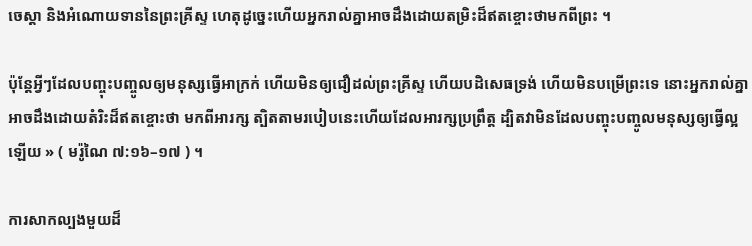ចេស្តា និងអំណោយទាននៃព្រះគ្រីស្ទ ហេតុដូច្នេះហើយអ្នករាល់គ្នាអាចដឹងដោយតម្រិះដ៏ឥតខ្ចោះថាមកពីព្រះ ។

ប៉ុន្តែអ្វីៗដែលបញ្ចុះបញ្ចូលឲ្យមនុស្សធ្វើអាក្រក់ ហើយមិនឲ្យជឿដល់ព្រះគ្រីស្ទ ហើយបដិសេធទ្រង់ ហើយមិនបម្រើព្រះទេ នោះអ្នករាល់គ្នាអាចដឹងដោយតំរិះដ៏ឥតខ្ចោះថា មកពីអារក្ស ត្បិតតាមរបៀបនេះហើយដែលអារក្សប្រព្រឹត្ត ដ្បិតវាមិនដែលបញ្ចុះបញ្ចូលមនុស្សឲ្យធ្វើល្អឡើយ » ( មរ៉ូណៃ ៧:១៦–១៧ ) ។

ការសាកល្បងមួយដ៏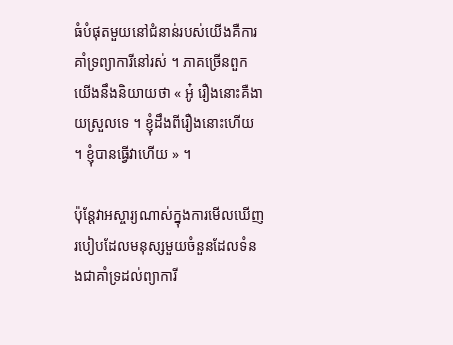ធំបំផុតមួយនៅជំនាន់របស់យើងគឺការគាំទ្រព្យាការីនៅរស់ ។ ភាគច្រើនពួកយើងនឹងនិយាយថា « អូ៎ រឿងនោះគឺងាយស្រួលទេ ។ ខ្ញុំដឹងពីរឿងនោះហើយ ។ ខ្ញុំបានធ្វើវាហើយ » ។

ប៉ុន្តែវាអស្ចារ្យណាស់ក្នុងការមើលឃើញរបៀបដែលមនុស្សមួយចំនួនដែលទំនងជាគាំទ្រដល់ព្យាការី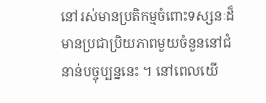នៅរស់មានប្រតិកម្មចំពោះទស្សនៈដ៏មានប្រជាប្រិយភាពមួយចំនួននៅជំនាន់បច្ចុប្បន្ននេះ ។ នៅពេលយើ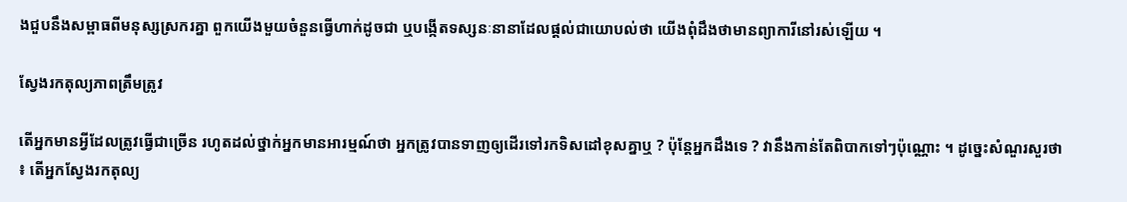ងជួបនឹងសម្ពាធពីមនុស្សស្រករគ្នា ពួកយើងមួយចំនួនធ្វើហាក់ដូចជា ឬបង្កើតទស្សនៈនានាដែលផ្តល់ជាយោបល់ថា យើងពុំដឹងថាមានព្យាការីនៅរស់ឡើយ ។

ស្វែងរកតុល្យភាពត្រឹមត្រូវ

តើអ្នកមានអ្វីដែលត្រូវធ្វើជាច្រើន រហូតដល់ថ្នាក់អ្នកមានអារម្មណ៍ថា អ្នកត្រូវបានទាញឲ្យដើរទៅរកទិសដៅខុសគ្នាឬ ? ប៉ុន្ដែអ្នកដឹងទេ ? វានឹងកាន់តែពិបាកទៅៗប៉ុណ្ណោះ ។ ដូច្នេះសំណួរសួរថា ៖ តើអ្នកស្វែងរកតុល្យ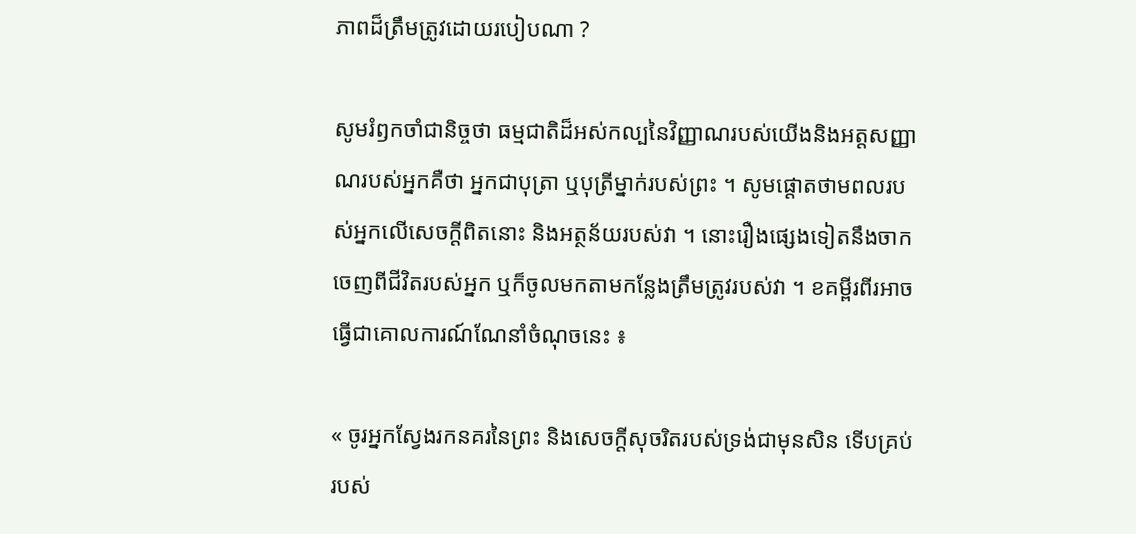ភាពដ៏ត្រឹមត្រូវដោយរបៀបណា ?

សូមរំឭកចាំជានិច្ចថា ធម្មជាតិដ៏អស់កល្បនៃវិញ្ញាណរបស់យើងនិងអត្តសញ្ញាណរបស់អ្នកគឺថា អ្នកជាបុត្រា ឬបុត្រីម្នាក់របស់ព្រះ ។ សូមផ្តោតថាមពលរបស់អ្នកលើសេចក្តីពិតនោះ និងអត្ថន័យរបស់វា ។ នោះរឿងផ្សេងទៀតនឹងចាកចេញពីជីវិតរបស់អ្នក ឬក៏ចូលមកតាមកន្លែងត្រឹមត្រូវរបស់វា ។ ខគម្ពីរពីរអាចធ្វើជាគោលការណ៍ណែនាំចំណុចនេះ ៖

« ចូរអ្នកស្វែងរកនគរនៃព្រះ និងសេចក្ដីសុចរិតរបស់ទ្រង់ជាមុនសិន ទើបគ្រប់របស់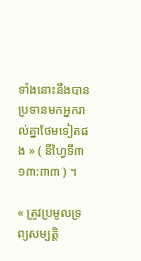ទាំងនោះនឹងបានប្រទានមកអ្នករាល់គ្នាថែមទៀតផង » ( នីហ្វៃទី៣ ១៣:៣៣ ) ។

« ត្រូវប្រមូលទ្រព្យសម្បត្តិ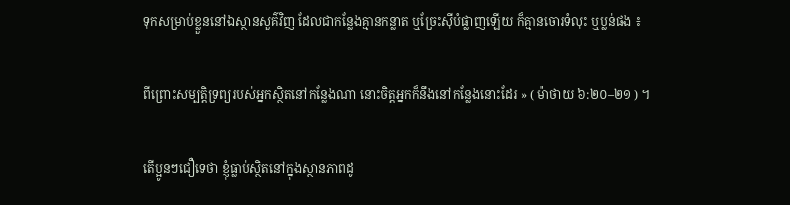ទុកសម្រាប់ខ្លួននៅឯស្ថានសួគ៌វិញ ដែលជាកន្លែងគ្មានកន្លាត ឬច្រែះស៊ីបំផ្លាញឡើយ ក៏គ្មានចោរទំលុះ ឬប្លន់ផង ៖

ពីព្រោះសម្បត្តិទ្រព្យរបស់អ្នកស្ថិតនៅកន្លែងណា នោះចិត្តអ្នកក៏នឹងនៅកន្លែងនោះដែរ » ( ម៉ាថាយ ៦:២០–២១ ) ។

តើប្អូនៗជឿទេថា ខ្ញុំធ្លាប់ស្ថិតនៅក្នុងស្ថានភាពដូ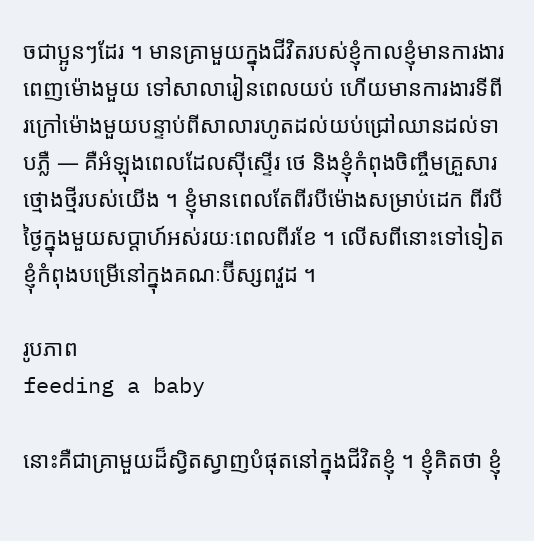ចជាប្អូនៗដែរ ។ មានគ្រាមួយក្នុងជីវិតរបស់ខ្ញុំកាលខ្ញុំមានការងារពេញម៉ោងមួយ ទៅសាលារៀនពេលយប់ ហើយមានការងារទីពីរក្រៅម៉ោងមួយបន្ទាប់ពីសាលារហូតដល់យប់ជ្រៅឈានដល់ទាបភ្លឺ — គឺអំឡុងពេលដែលស៊ីស្ទើរ ថេ និងខ្ញុំកំពុងចិញ្ចឹមគ្រួសារថ្មោងថ្មីរបស់យើង ។ ខ្ញុំមានពេលតែពីរបីម៉ោងសម្រាប់ដេក ពីរបីថ្ងៃក្នុងមួយសប្តាហ៍អស់រយៈពេលពីរខែ ។ លើសពីនោះទៅទៀត ខ្ញុំកំពុងបម្រើនៅក្នុងគណៈប៊ីស្សពវួដ ។

រូបភាព
feeding a baby

នោះគឺជាគ្រាមួយដ៏ស្វិតស្វាញបំផុតនៅក្នុងជីវិតខ្ញុំ ។ ខ្ញុំគិតថា ខ្ញុំ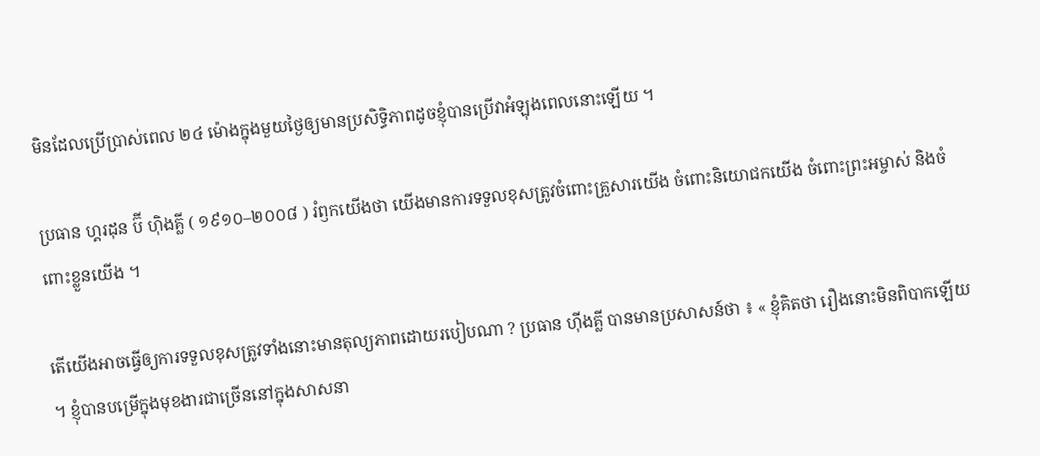មិនដែលប្រើប្រាស់ពេល ២៤ ម៉ោងក្នុងមួយថ្ងៃឲ្យមានប្រសិទ្ធិភាពដូចខ្ញុំបានប្រើវាអំឡុងពេលនោះឡើយ ។

ប្រធាន ហ្គរដុន ប៊ី ហ៊ិងគ្លី ( ១៩១០–២០០៨ ) រំឭកយើងថា យើងមានការទទួលខុសត្រូវចំពោះគ្រួសារយើង ចំពោះនិយោជកយើង ចំពោះព្រះអម្ចាស់ និងចំពោះខ្លួនយើង ។

តើយើងអាចធ្វើឲ្យការទទួលខុសត្រូវទាំងនោះមានតុល្យភាពដោយរបៀបណា ? ប្រធាន ហ៊ីងគ្លី បានមានប្រសាសន៍ថា ៖ « ខ្ញុំគិតថា រឿងនោះមិនពិបាកឡើយ ។ ខ្ញុំបានបម្រើក្នុងមុខងារជាច្រើននៅក្នុងសាសនា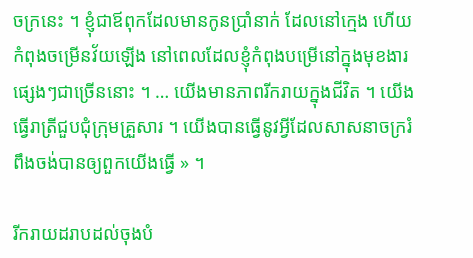ចក្រនេះ ។ ខ្ញុំជាឪពុកដែលមានកូនប្រាំនាក់ ដែលនៅក្មេង ហើយកំពុងចម្រើនវ័យឡើង នៅពេលដែលខ្ញុំកំពុងបម្រើនៅក្នុងមុខងារផ្សេងៗជាច្រើននោះ ។ … យើងមានភាពរីករាយក្នុងជីវិត ។ យើងធ្វើរាត្រីជួបជុំក្រុមគ្រួសារ ។ យើងបានធ្វើនូវអ្វីដែលសាសនាចក្ររំពឹងចង់បានឲ្យពួកយើងធ្វើ » ។

រីករាយដរាបដល់ចុងបំ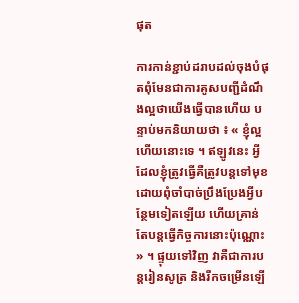ផុត

ការកាន់ខ្ជាប់ដរាបដល់ចុងបំផុតពុំមែនជាការគូសបញ្ជីដំណឹងល្អថាយើងធ្វើបានហើយ បន្ទាប់មកនិយាយថា ៖ « ខ្ញុំល្អហើយនោះទេ ។ ឥឡូវនេះ អ្វីដែលខ្ញុំត្រូវធ្វើគឺត្រូវបន្តទៅមុខដោយពុំចាំបាច់ប្រឹងប្រែងអ្វីបន្ថែមទៀតឡើយ ហើយគ្រាន់តែបន្តធ្វើកិច្ចការនោះប៉ុណ្ណោះ » ។ ផ្ទុយទៅវិញ វាគឺជាការបន្តរៀនសូត្រ និងរីកចម្រើនឡើ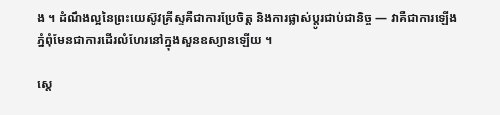ង ។ ដំណឹងល្អនៃព្រះយេស៊ូវគ្រីស្ទគឺជាការប្រែចិត្ត និងការផ្លាស់ប្តូរជាប់ជានិច្ច — វាគឺជាការឡើងភ្នំពុំមែនជាការដើរលំហែរនៅក្នុងសួនឧស្យានឡើយ ។

ស្តេ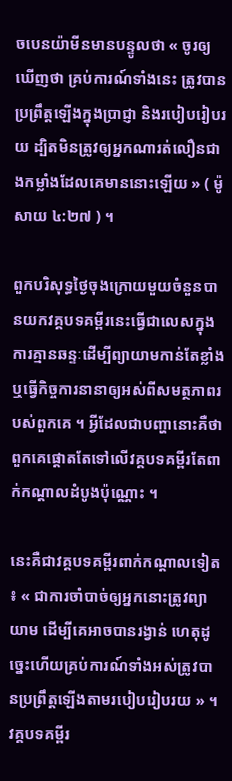ចបេនយ៉ាមីនមានបន្ទូលថា « ចូរឲ្យឃើញថា គ្រប់ការណ៍ទាំងនេះ ត្រូវបានប្រព្រឹត្តឡើងក្នុងប្រាជ្ញា និងរបៀបរៀបរយ ដ្បិតមិនត្រូវឲ្យអ្នកណារត់លឿនជាងកម្លាំងដែលគេមាននោះឡើយ » ( ម៉ូសាយ ៤:២៧ ) ។

ពួកបរិសុទ្ធថ្ងៃចុងក្រោយមួយចំនួនបានយកវគ្គបទគម្ពីរនេះធ្វើជាលេសក្នុងការគ្មានឆន្ទៈដើម្បីព្យាយាមកាន់តែខ្លាំង ឬធ្វើកិច្ចការនានាឲ្យអស់ពីសមត្ថភាពរបស់ពួកគេ ។ អ្វីដែលជាបញ្ហានោះគឺថា ពួកគេផ្តោតតែទៅលើវគ្គបទគម្ពីរតែពាក់កណ្តាលដំបូងប៉ុណ្ណោះ ។

នេះគឺជាវគ្គបទគម្ពីរពាក់កណ្តាលទៀត ៖ « ជាការចាំបាច់ឲ្យអ្នកនោះត្រូវព្យាយាម ដើម្បីគេអាចបានរង្វាន់ ហេតុដូច្នេះហើយគ្រប់ការណ៍ទាំងអស់ត្រូវបានប្រព្រឹត្តឡើងតាមរបៀបរៀបរយ » ។ វគ្គបទគម្ពីរ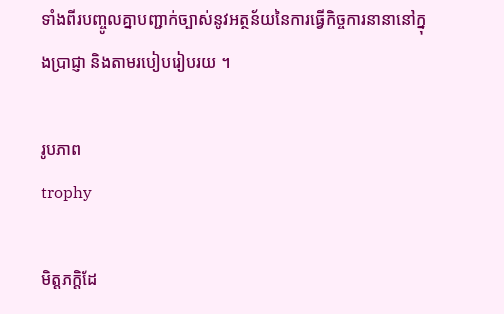ទាំងពីរបញ្ចូលគ្នាបញ្ជាក់ច្បាស់នូវអត្ថន័យនៃការធ្វើកិច្ចការនានានៅក្នុងប្រាជ្ញា និងតាមរបៀបរៀបរយ ។

រូបភាព
trophy

មិត្តភក្ដិដែ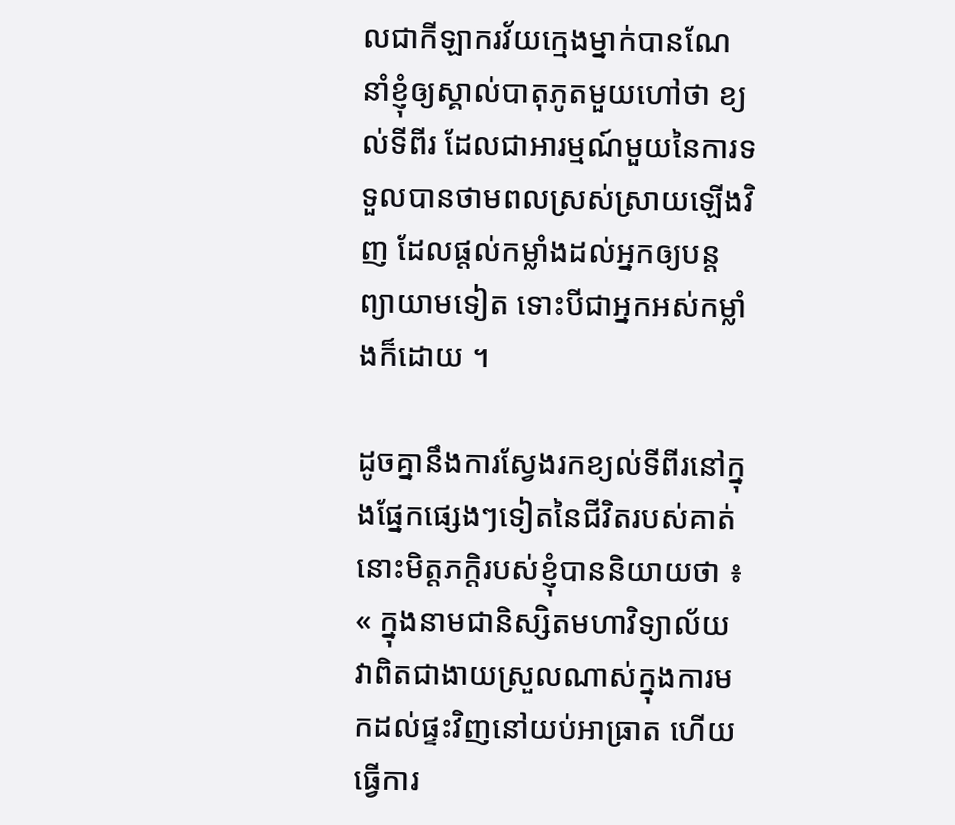លជាកីឡាករវ័យក្មេងម្នាក់បានណែនាំខ្ញុំឲ្យស្គាល់បាតុភូតមួយហៅថា ខ្យល់ទីពីរ ដែលជាអារម្មណ៍មួយនៃការទទួលបានថាមពលស្រស់ស្រាយឡើងវិញ ដែលផ្តល់កម្លាំងដល់អ្នកឲ្យបន្តព្យាយាមទៀត ទោះបីជាអ្នកអស់កម្លាំងក៏ដោយ ។

ដូចគ្នានឹងការស្វែងរកខ្យល់ទីពីរនៅក្នុងផ្នែកផ្សេងៗទៀតនៃជីវិតរបស់គាត់ នោះមិត្តភក្ដិរបស់ខ្ញុំបាននិយាយថា ៖ « ក្នុងនាមជានិស្សិតមហាវិទ្យាល័យ វាពិតជាងាយស្រួលណាស់ក្នុងការមកដល់ផ្ទះវិញនៅយប់អាធ្រាត ហើយធ្វើការ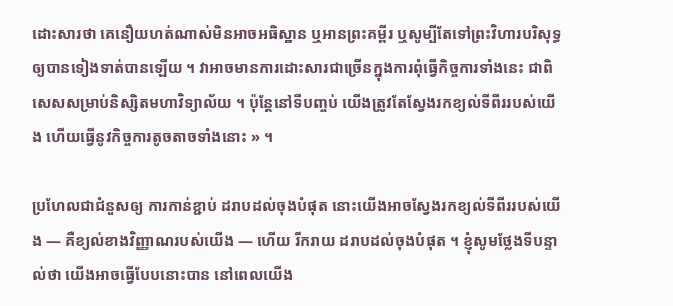ដោះសារថា គេនឿយហត់ណាស់មិនអាចអធិស្ឋាន ឬអានព្រះគម្ពីរ ឬសូម្បីតែទៅព្រះវិហារបរិសុទ្ធឲ្យបានទៀងទាត់បានឡើយ ។ វាអាចមានការដោះសារជាច្រើនក្នុងការពុំធ្វើកិច្ចការទាំងនេះ ជាពិសេសសម្រាប់និស្សិតមហាវិទ្យាល័យ ។ ប៉ុន្តែនៅទីបញ្ចប់ យើងត្រូវតែស្វែងរកខ្យល់ទីពីររបស់យើង ហើយធ្វើនូវកិច្ចការតូចតាចទាំងនោះ » ។

ប្រហែលជាជំនួសឲ្យ ការកាន់ខ្ជាប់ ដរាបដល់ចុងបំផុត នោះយើងអាចស្វែងរកខ្យល់ទីពីររបស់យើង — គឺខ្យល់ខាងវិញ្ញាណរបស់យើង — ហើយ រីករាយ ដរាបដល់ចុងបំផុត ។ ខ្ញុំសូមថ្លែងទីបន្ទាល់ថា យើងអាចធ្វើបែបនោះបាន នៅពេលយើង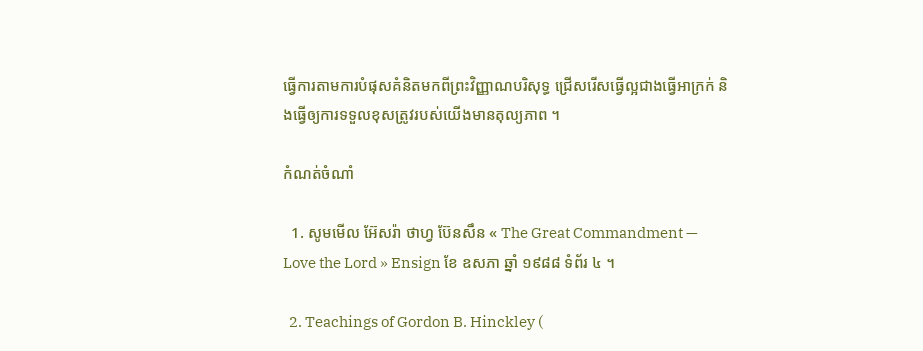ធ្វើការតាមការបំផុសគំនិតមកពីព្រះវិញ្ញាណបរិសុទ្ធ ជ្រើសរើសធ្វើល្អជាងធ្វើអាក្រក់ និងធ្វើឲ្យការទទួលខុសត្រូវរបស់យើងមានតុល្យភាព ។

កំណត់ចំណាំ

  1. សូមមើល អ៊ែសរ៉ា ថាហ្វ ប៊ែនសឹន « The Great Commandment — Love the Lord » Ensign ខែ ឧសភា ឆ្នាំ ១៩៨៨ ទំព័រ ៤ ។

  2. Teachings of Gordon B. Hinckley (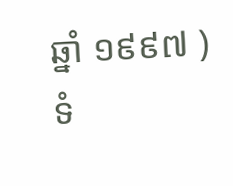ឆ្នាំ ១៩៩៧ ) ទំ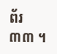ព័រ ៣៣ ។